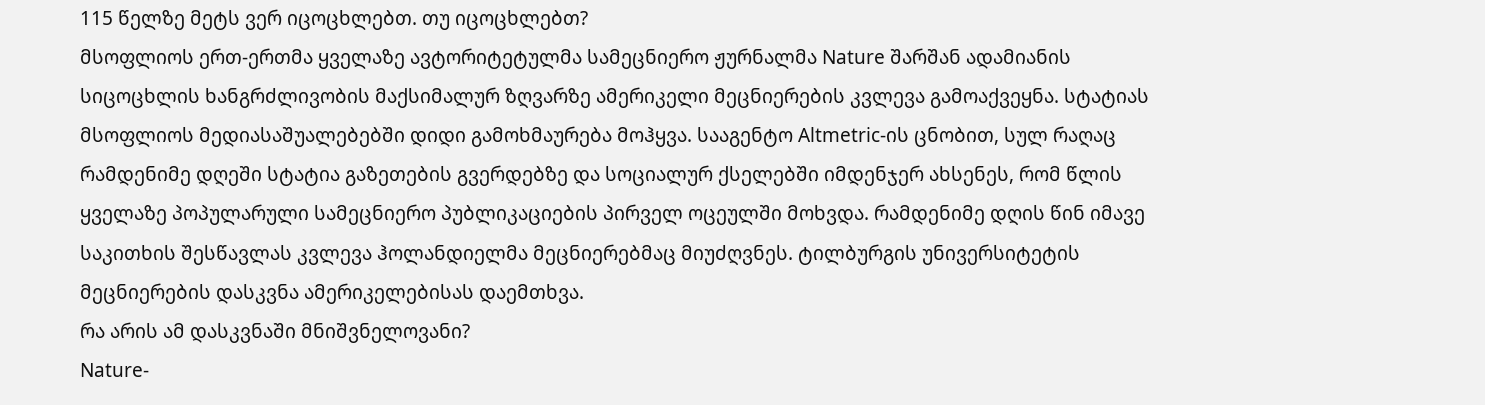115 წელზე მეტს ვერ იცოცხლებთ. თუ იცოცხლებთ?
მსოფლიოს ერთ-ერთმა ყველაზე ავტორიტეტულმა სამეცნიერო ჟურნალმა Nature შარშან ადამიანის სიცოცხლის ხანგრძლივობის მაქსიმალურ ზღვარზე ამერიკელი მეცნიერების კვლევა გამოაქვეყნა. სტატიას მსოფლიოს მედიასაშუალებებში დიდი გამოხმაურება მოჰყვა. სააგენტო Altmetric-ის ცნობით, სულ რაღაც რამდენიმე დღეში სტატია გაზეთების გვერდებზე და სოციალურ ქსელებში იმდენჯერ ახსენეს, რომ წლის ყველაზე პოპულარული სამეცნიერო პუბლიკაციების პირველ ოცეულში მოხვდა. რამდენიმე დღის წინ იმავე საკითხის შესწავლას კვლევა ჰოლანდიელმა მეცნიერებმაც მიუძღვნეს. ტილბურგის უნივერსიტეტის მეცნიერების დასკვნა ამერიკელებისას დაემთხვა.
რა არის ამ დასკვნაში მნიშვნელოვანი?
Nature-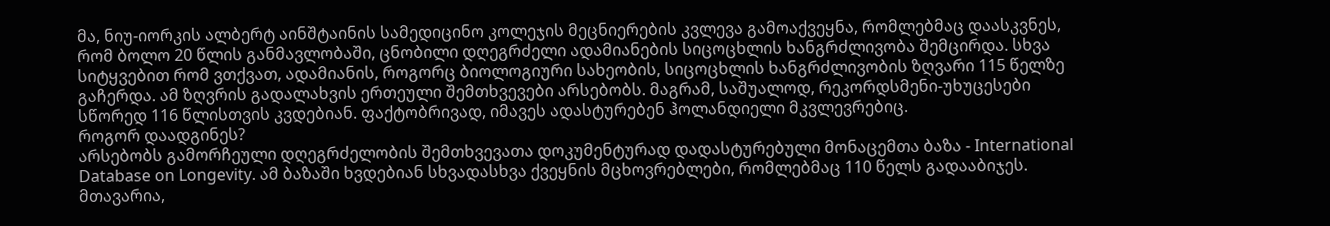მა, ნიუ-იორკის ალბერტ აინშტაინის სამედიცინო კოლეჯის მეცნიერების კვლევა გამოაქვეყნა, რომლებმაც დაასკვნეს, რომ ბოლო 20 წლის განმავლობაში, ცნობილი დღეგრძელი ადამიანების სიცოცხლის ხანგრძლივობა შემცირდა. სხვა სიტყვებით რომ ვთქვათ, ადამიანის, როგორც ბიოლოგიური სახეობის, სიცოცხლის ხანგრძლივობის ზღვარი 115 წელზე გაჩერდა. ამ ზღვრის გადალახვის ერთეული შემთხვევები არსებობს. მაგრამ, საშუალოდ, რეკორდსმენი-უხუცესები სწორედ 116 წლისთვის კვდებიან. ფაქტობრივად, იმავეს ადასტურებენ ჰოლანდიელი მკვლევრებიც.
როგორ დაადგინეს?
არსებობს გამორჩეული დღეგრძელობის შემთხვევათა დოკუმენტურად დადასტურებული მონაცემთა ბაზა - International Database on Longevity. ამ ბაზაში ხვდებიან სხვადასხვა ქვეყნის მცხოვრებლები, რომლებმაც 110 წელს გადააბიჯეს. მთავარია,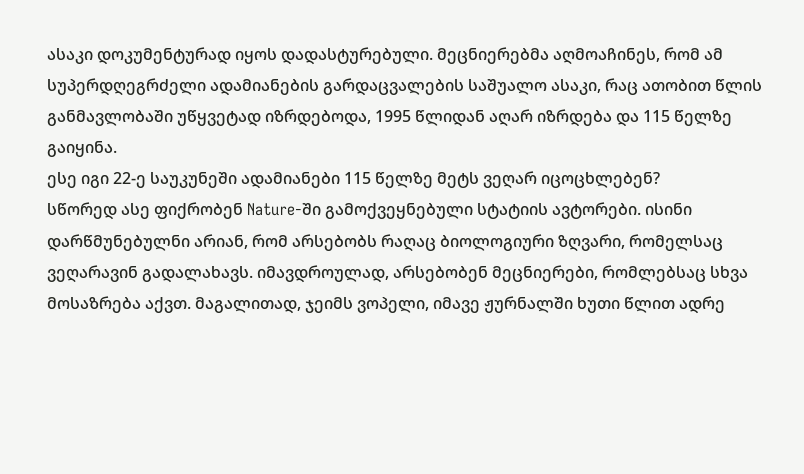ასაკი დოკუმენტურად იყოს დადასტურებული. მეცნიერებმა აღმოაჩინეს, რომ ამ სუპერდღეგრძელი ადამიანების გარდაცვალების საშუალო ასაკი, რაც ათობით წლის განმავლობაში უწყვეტად იზრდებოდა, 1995 წლიდან აღარ იზრდება და 115 წელზე გაიყინა.
ესე იგი 22-ე საუკუნეში ადამიანები 115 წელზე მეტს ვეღარ იცოცხლებენ?
სწორედ ასე ფიქრობენ Nature-ში გამოქვეყნებული სტატიის ავტორები. ისინი დარწმუნებულნი არიან, რომ არსებობს რაღაც ბიოლოგიური ზღვარი, რომელსაც ვეღარავინ გადალახავს. იმავდროულად, არსებობენ მეცნიერები, რომლებსაც სხვა მოსაზრება აქვთ. მაგალითად, ჯეიმს ვოპელი, იმავე ჟურნალში ხუთი წლით ადრე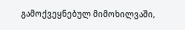გამოქვეყნებულ მიმოხილვაში,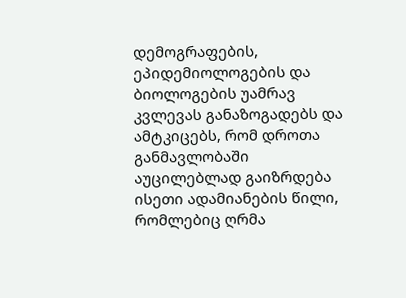დემოგრაფების, ეპიდემიოლოგების და ბიოლოგების უამრავ კვლევას განაზოგადებს და ამტკიცებს, რომ დროთა განმავლობაში აუცილებლად გაიზრდება ისეთი ადამიანების წილი, რომლებიც ღრმა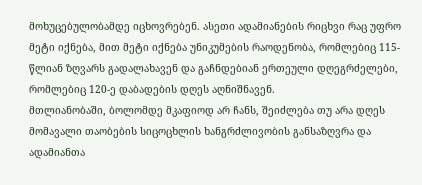მოხუცებულობამდე იცხოვრებენ. ასეთი ადამიანების რიცხვი რაც უფრო მეტი იქნება, მით მეტი იქნება უნიკუმების რაოდენობა, რომლებიც 115-წლიან ზღვარს გადალახავენ და გაჩნდებიან ერთეული დღეგრძელები, რომლებიც 120-ე დაბადების დღეს აღნიშნავენ.
მთლიანობაში, ბოლომდე მკაფიოდ არ ჩანს, შეიძლება თუ არა დღეს მომავალი თაობების სიცოცხლის ხანგრძლივობის განსაზღვრა და ადამიანთა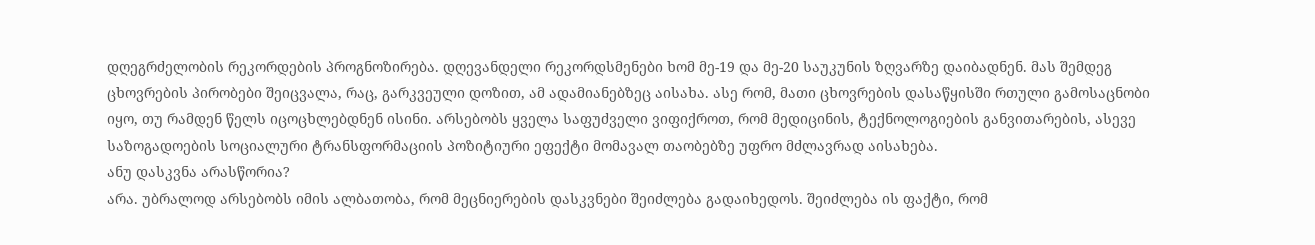დღეგრძელობის რეკორდების პროგნოზირება. დღევანდელი რეკორდსმენები ხომ მე-19 და მე-20 საუკუნის ზღვარზე დაიბადნენ. მას შემდეგ ცხოვრების პირობები შეიცვალა, რაც, გარკვეული დოზით, ამ ადამიანებზეც აისახა. ასე რომ, მათი ცხოვრების დასაწყისში რთული გამოსაცნობი იყო, თუ რამდენ წელს იცოცხლებდნენ ისინი. არსებობს ყველა საფუძველი ვიფიქროთ, რომ მედიცინის, ტექნოლოგიების განვითარების, ასევე საზოგადოების სოციალური ტრანსფორმაციის პოზიტიური ეფექტი მომავალ თაობებზე უფრო მძლავრად აისახება.
ანუ დასკვნა არასწორია?
არა. უბრალოდ არსებობს იმის ალბათობა, რომ მეცნიერების დასკვნები შეიძლება გადაიხედოს. შეიძლება ის ფაქტი, რომ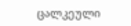ცალკეული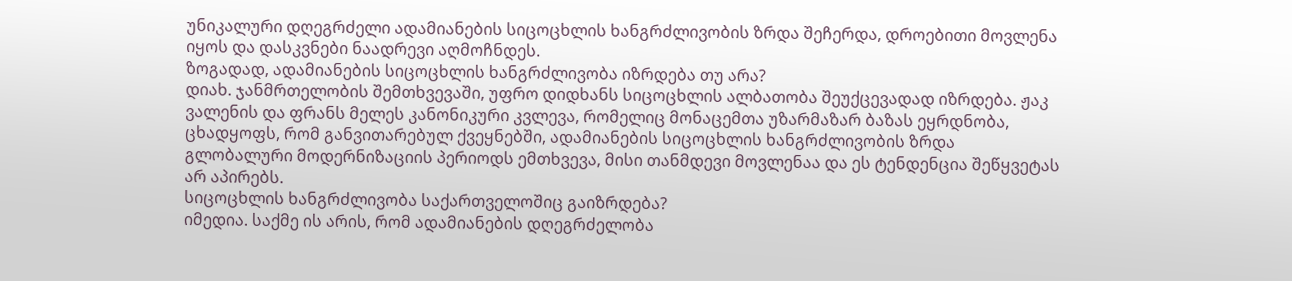უნიკალური დღეგრძელი ადამიანების სიცოცხლის ხანგრძლივობის ზრდა შეჩერდა, დროებითი მოვლენა იყოს და დასკვნები ნაადრევი აღმოჩნდეს.
ზოგადად, ადამიანების სიცოცხლის ხანგრძლივობა იზრდება თუ არა?
დიახ. ჯანმრთელობის შემთხვევაში, უფრო დიდხანს სიცოცხლის ალბათობა შეუქცევადად იზრდება. ჟაკ ვალენის და ფრანს მელეს კანონიკური კვლევა, რომელიც მონაცემთა უზარმაზარ ბაზას ეყრდნობა, ცხადყოფს, რომ განვითარებულ ქვეყნებში, ადამიანების სიცოცხლის ხანგრძლივობის ზრდა გლობალური მოდერნიზაციის პერიოდს ემთხვევა, მისი თანმდევი მოვლენაა და ეს ტენდენცია შეწყვეტას არ აპირებს.
სიცოცხლის ხანგრძლივობა საქართველოშიც გაიზრდება?
იმედია. საქმე ის არის, რომ ადამიანების დღეგრძელობა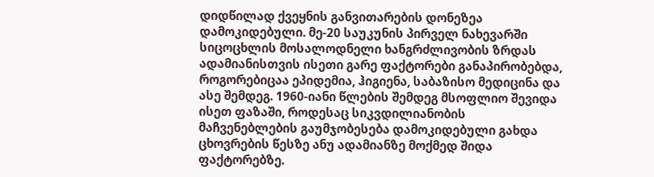დიდწილად ქვეყნის განვითარების დონეზეა დამოკიდებული. მე-20 საუკუნის პირველ ნახევარში სიცოცხლის მოსალოდნელი ხანგრძლივობის ზრდას ადამიანისთვის ისეთი გარე ფაქტორები განაპირობებდა, როგორებიცაა ეპიდემია, ჰიგიენა, საბაზისო მედიცინა და ასე შემდეგ. 1960-იანი წლების შემდეგ მსოფლიო შევიდა ისეთ ფაზაში, როდესაც სიკვდილიანობის მაჩვენებლების გაუმჯობესება დამოკიდებული გახდა ცხოვრების წესზე ანუ ადამიანზე მოქმედ შიდა ფაქტორებზე.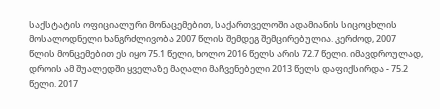საქსტატის ოფიციალური მონაცემებით, საქართველოში ადამიანის სიცოცხლის მოსალოდნელი ხანგრძლივობა 2007 წლის შემდეგ შემცირებულია. კერძოდ, 2007 წლის მონცემებით ეს იყო 75.1 წელი, ხოლო 2016 წელს არის 72.7 წელი. იმავდროულად, დროის ამ შუალედში ყველაზე მაღალი მაჩვენებელი 2013 წელს დაფიქსირდა - 75.2 წელი. 2017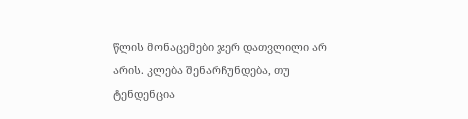წლის მონაცემები ჯერ დათვლილი არ არის. კლება შენარჩუნდება, თუ ტენდენცია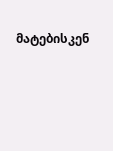მატებისკენ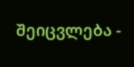შეიცვლება -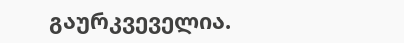გაურკვეველია.